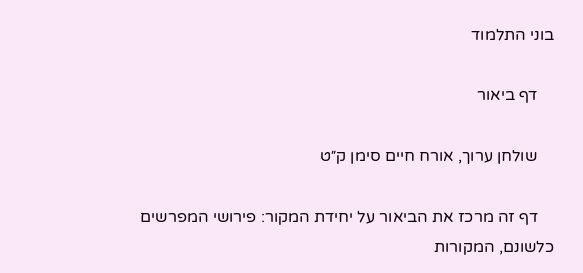בוני התלמוד

    דף ביאור

    שולחן ערוך, אורח חיים סימן ק״ט

    דף זה מרכז את הביאור על יחידת המקור: פירושי המפרשים כלשונם, המקורות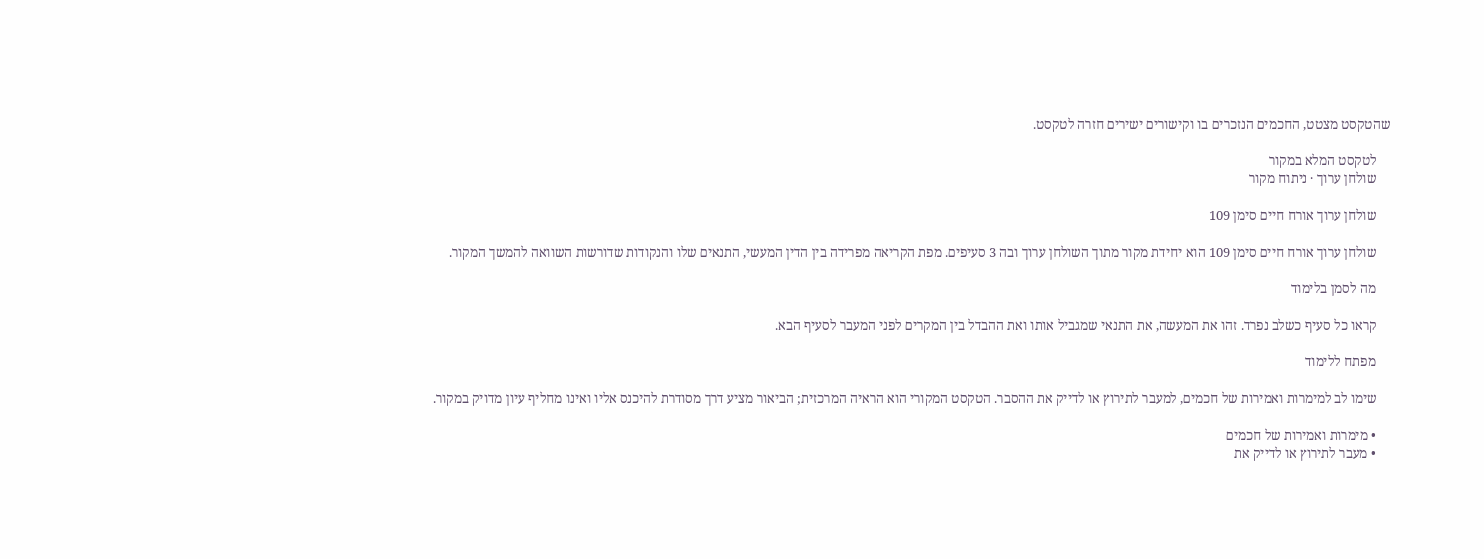שהטקסט מצטט, החכמים הנזכרים בו וקישורים ישירים חזרה לטקסט.

    לטקסט המלא במקור
    שולחן ערוך · ניתוח מקור

    שולחן ערוך אורח חיים סימן 109

    שולחן ערוך אורח חיים סימן 109 הוא יחידת מקור מתוך השולחן ערוך ובה 3 סעיפים. מפת הקריאה מפרידה בין הדין המעשי, התנאים שלו והנקודות שדורשות השוואה להמשך המקור.

    מה לסמן בלימוד

    קראו כל סעיף כשלב נפרד. זהו את המעשה, את התנאי שמגביל אותו ואת ההבדל בין המקרים לפני המעבר לסעיף הבא.

    מפתח ללימוד

    שימו לב למימרות ואמירות של חכמים, למעבר לתירוץ או לדייק את ההסבר. הטקסט המקורי הוא הראיה המרכזית; הביאור מציע דרך מסודרת להיכנס אליו ואינו מחליף עיון מדויק במקור.

    • מימרות ואמירות של חכמים
    • מעבר לתירוץ או לדייק את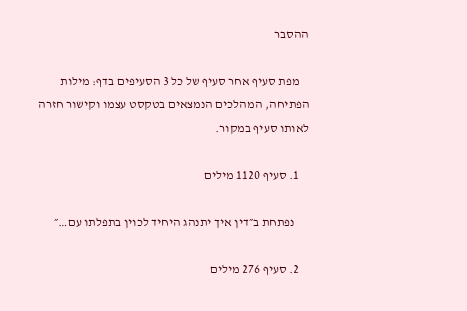ההסבר

    מפת סעיף אחר סעיף של כל 3 הסעיפים בדף: מילות הפתיחה, המהלכים הנמצאים בטקסט עצמו וקישור חזרה לאותו סעיף במקור.

    1. סעיף 1120 מילים

      נפתחת ב״דין איך יתנהג היחיד לכוין בתפלתו עם…״

    2. סעיף 276 מילים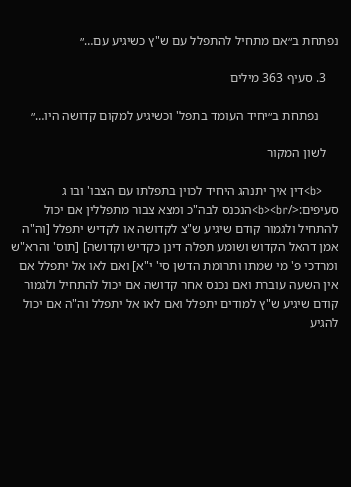נפתחת ב״אם מתחיל להתפלל עם ש"ץ כשיגיע עם…״

    3. סעיף 363 מילים

      נפתחת ב״יחיד העומד בתפל' וכשיגיע למקום קדושה היו…״

    לשון המקור

    <b>דין איך יתנהג היחיד לכוין בתפלתו עם הצבו' ובו ג סעיפים:</b><br>הנכנס לבה"כ ומצא צבור מתפללין אם יכול להתחיל ולגמור קודם שיגיע ש"צ לקדושה או לקדיש יתפלל [וה"ה אמן דהאל הקדוש ושומע תפלה דינן כקדיש וקדושה] [תוס' והרא"ש ומרדכי פ' מי שמתו ותרומת הדשן סי' י"א] ואם לאו אל יתפלל אם אין השעה עוברת ואם נכנס אחר קדושה אם יכול להתחיל ולגמור קודם שיגיע ש"ץ למודים יתפלל ואם לאו אל יתפלל וה"ה אם יכול להגיע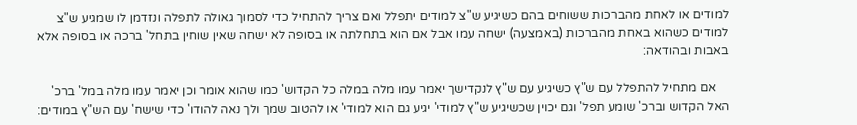למודים או לאחת מהברכות ששוחים בהם כשיגיע ש"צ למודים יתפלל ואם צריך להתחיל כדי לסמוך גאולה לתפלה ונזדמן לו שמגיע ש"צ למודים כשהוא באחת מהברכות (באמצעה) ישחה עמו אבל אם הוא בתחלתה או בסופה לא ישחה שאין שוחין בתחל' ברכה או בסופה אלא באבות ובהודאה:

    אם מתחיל להתפלל עם ש"ץ כשיגיע עם ש"ץ לנקדישך יאמר עמו מלה במלה כל הקדוש' כמו שהוא אומר וכן יאמר עמו מלה במל' ברכ' האל הקדוש וברכ' שומע תפל' וגם יכוין שכשיגיע ש"ץ למודי' יגיע גם הוא למודי' או להטוב שמך ולך נאה להודו' כדי שישח' עם הש"ץ במודים: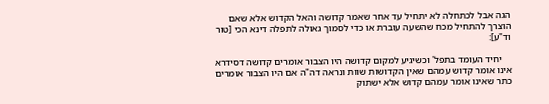הגה אבל לכתחלה לא יתחיל עד אחר שאמר קדושה והאל הקדוש אלא שאם הוצרך להתחיל מכח שהשעה עוברת או כדי לסמוך גאולה לתפלה דינא הכי [טור וד"ע]:

    יחיד העומד בתפל' וכשיגיע למקום קדושה היו הצבור אומרים קדושה דסידרא אינו אומר קדוש עמהם שאין הקדושות שוות ונראה דה"ה אם היו הצבור אומרים כתר שאינו אומר עמהם קדוש אלא ישתוק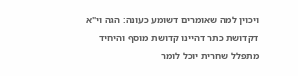ויכוין למה שאומרים דשומע כעונה: הגה וי"א דקדושת כתר דהיינו קדושת מוסף והיחיד מתפלל שחרית יוכל לומר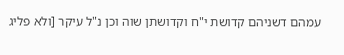עמהם דשניהם קדושת י"ח וקדושתן שוה וכן נ"ל עיקר [ולא פליג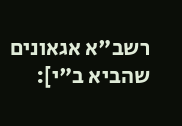רשב"א אגאונים שהביא ב"י]: